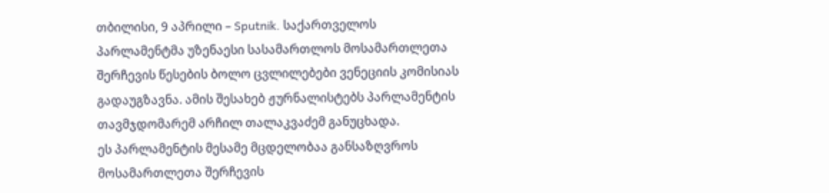თბილისი, 9 აპრილი – Sputnik. საქართველოს პარლამენტმა უზენაესი სასამართლოს მოსამართლეთა შერჩევის წესების ბოლო ცვლილებები ვენეციის კომისიას გადაუგზავნა. ამის შესახებ ჟურნალისტებს პარლამენტის თავმჯდომარემ არჩილ თალაკვაძემ განუცხადა.
ეს პარლამენტის მესამე მცდელობაა განსაზღვროს მოსამართლეთა შერჩევის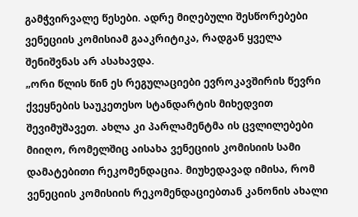გამჭვირვალე წესები. ადრე მიღებული შესწორებები ვენეციის კომისიამ გააკრიტიკა, რადგან ყველა შენიშვნას არ ასახავდა.
„ორი წლის წინ ეს რეგულაციები ევროკავშირის წევრი ქვეყნების საუკეთესო სტანდარტის მიხედვით შევიმუშავეთ. ახლა კი პარლამენტმა ის ცვლილებები მიიღო, რომელშიც აისახა ვენეციის კომისიის სამი დამატებითი რეკომენდაცია. მიუხედავად იმისა, რომ ვენეციის კომისიის რეკომენდაციებთან კანონის ახალი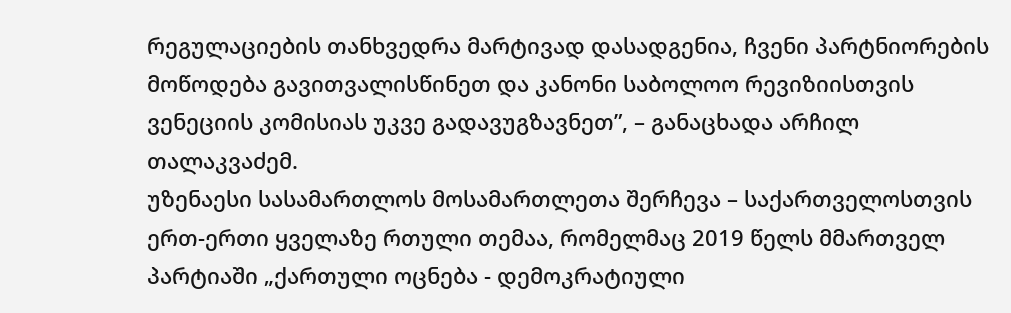რეგულაციების თანხვედრა მარტივად დასადგენია, ჩვენი პარტნიორების მოწოდება გავითვალისწინეთ და კანონი საბოლოო რევიზიისთვის ვენეციის კომისიას უკვე გადავუგზავნეთ”, – განაცხადა არჩილ თალაკვაძემ.
უზენაესი სასამართლოს მოსამართლეთა შერჩევა – საქართველოსთვის ერთ-ერთი ყველაზე რთული თემაა, რომელმაც 2019 წელს მმართველ პარტიაში „ქართული ოცნება - დემოკრატიული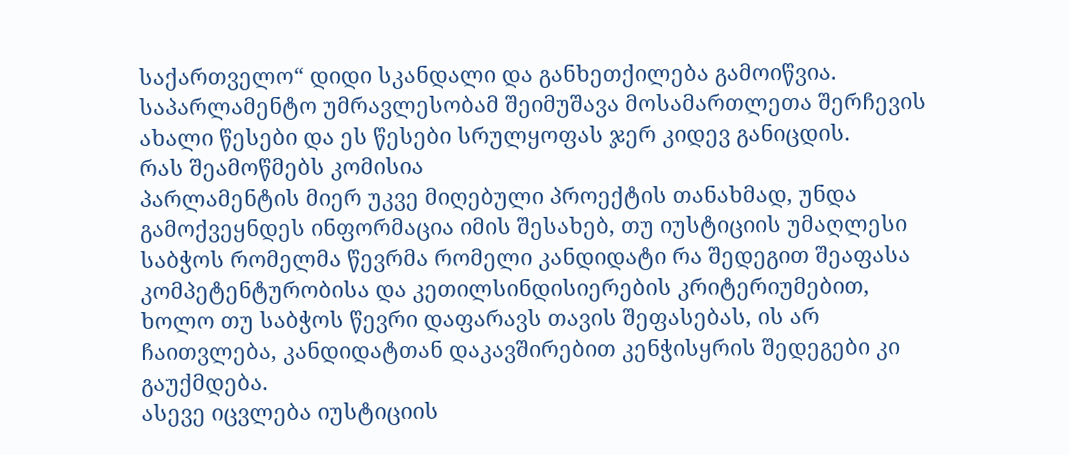საქართველო“ დიდი სკანდალი და განხეთქილება გამოიწვია. საპარლამენტო უმრავლესობამ შეიმუშავა მოსამართლეთა შერჩევის ახალი წესები და ეს წესები სრულყოფას ჯერ კიდევ განიცდის.
რას შეამოწმებს კომისია
პარლამენტის მიერ უკვე მიღებული პროექტის თანახმად, უნდა გამოქვეყნდეს ინფორმაცია იმის შესახებ, თუ იუსტიციის უმაღლესი საბჭოს რომელმა წევრმა რომელი კანდიდატი რა შედეგით შეაფასა კომპეტენტურობისა და კეთილსინდისიერების კრიტერიუმებით, ხოლო თუ საბჭოს წევრი დაფარავს თავის შეფასებას, ის არ ჩაითვლება, კანდიდატთან დაკავშირებით კენჭისყრის შედეგები კი გაუქმდება.
ასევე იცვლება იუსტიციის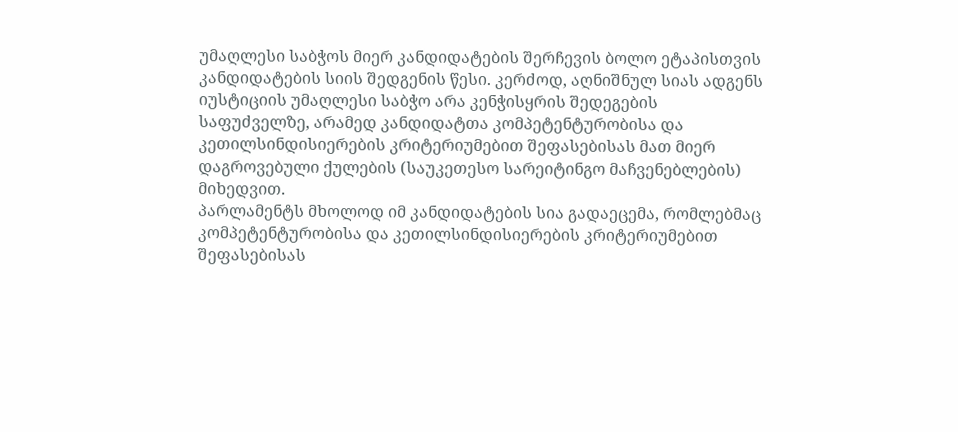უმაღლესი საბჭოს მიერ კანდიდატების შერჩევის ბოლო ეტაპისთვის კანდიდატების სიის შედგენის წესი. კერძოდ, აღნიშნულ სიას ადგენს იუსტიციის უმაღლესი საბჭო არა კენჭისყრის შედეგების საფუძველზე, არამედ კანდიდატთა კომპეტენტურობისა და კეთილსინდისიერების კრიტერიუმებით შეფასებისას მათ მიერ დაგროვებული ქულების (საუკეთესო სარეიტინგო მაჩვენებლების) მიხედვით.
პარლამენტს მხოლოდ იმ კანდიდატების სია გადაეცემა, რომლებმაც კომპეტენტურობისა და კეთილსინდისიერების კრიტერიუმებით შეფასებისას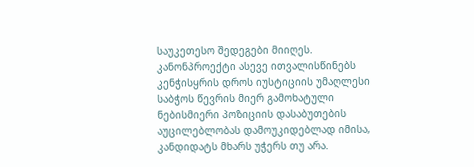საუკეთესო შედეგები მიიღეს.
კანონპროექტი ასევე ითვალისწინებს კენჭისყრის დროს იუსტიციის უმაღლესი საბჭოს წევრის მიერ გამოხატული ნებისმიერი პოზიციის დასაბუთების აუცილებლობას დამოუკიდებლად იმისა, კანდიდატს მხარს უჭერს თუ არა.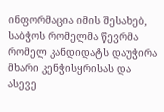ინფორმაცია იმის შესახებ, საბჭოს რომელმა წევრმა რომელ კანდიდატს დაუჭირა მხარი კენჭისყრისას და ასევე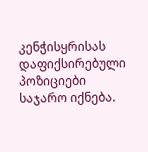კენჭისყრისას დაფიქსირებული პოზიციები საჯარო იქნება.